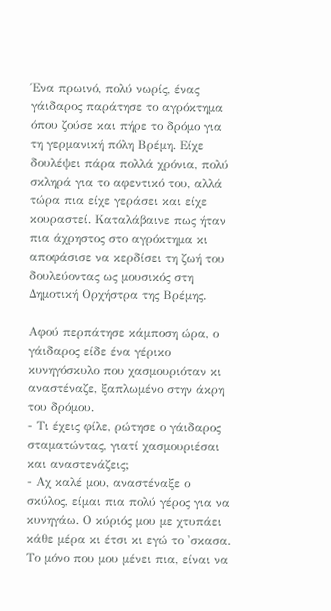Ένα πρωινό, πολύ νωρίς, ένας γάιδαρος παράτησε το αγρόκτημα όπου ζούσε και πήρε το δρόμο για τη γερμανική πόλη Βρέμη. Είχε δουλέψει πάρα πολλά χρόνια, πολύ σκληρά για το αφεντικό του, αλλά τώρα πια είχε γεράσει και είχε κουραστεί. Καταλάβαινε πως ήταν πια άχρηστος στο αγρόκτημα κι αποφάσισε να κερδίσει τη ζωή του δουλεύοντας ως μουσικός στη Δημοτική Ορχήστρα της Βρέμης.

Αφού περπάτησε κάμποση ώρα, ο γάιδαρος είδε ένα γέρικο κυνηγόσκυλο που χασμουριόταν κι αναστέναζε, ξαπλωμένο στην άκρη του δρόμου.
- Τι έχεις φίλε, ρώτησε ο γάιδαρος σταματώντας, γιατί χασμουριέσαι και αναστενάζεις;
- Αχ καλέ μου, αναστέναξε ο σκύλος, είμαι πια πολύ γέρος για να κυνηγάω. Ο κύριός μου με χτυπάει κάθε μέρα κι έτσι κι εγώ το 'σκασα. Το μόνο που μου μένει πια, είναι να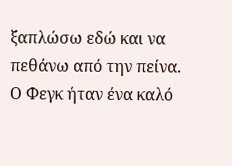ξαπλώσω εδώ και να πεθάνω από την πείνα.
Ο Φεγκ ήταν ένα καλό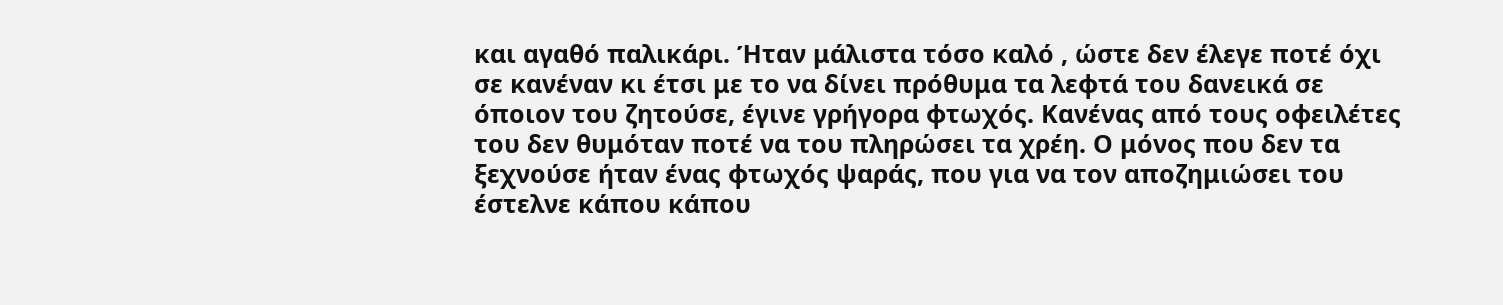και αγαθό παλικάρι. Ήταν μάλιστα τόσο καλό , ώστε δεν έλεγε ποτέ όχι σε κανέναν κι έτσι με το να δίνει πρόθυμα τα λεφτά του δανεικά σε όποιον του ζητούσε, έγινε γρήγορα φτωχός. Κανένας από τους οφειλέτες του δεν θυμόταν ποτέ να του πληρώσει τα χρέη. Ο μόνος που δεν τα ξεχνούσε ήταν ένας φτωχός ψαράς, που για να τον αποζημιώσει του έστελνε κάπου κάπου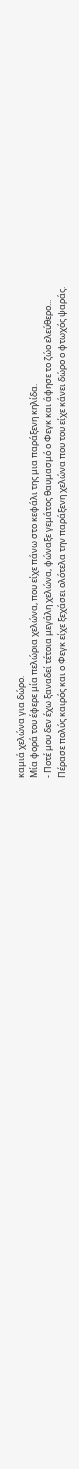καμιά χελώνα για δώρο.
Μία φορά του έφερε μία πελώρια χελώνα, που είχε πάνω στο κεφάλι της μια παράξενη κηλίδα.
- Ποτέ μου δεν έχω ξαναδεί τέτοια μεγάλη χελώνα, φώναξε γεμάτος θαυμασμό ο Φεγκ και άφησε το ζώο ελεύθερο...
Πέρασε πολύς καιρός και ο Φεγκ είχε ξεχάσει ολότελα την παράξενη χελώνα που του είχε κάνει δώρο ο φτωχός ψαράς.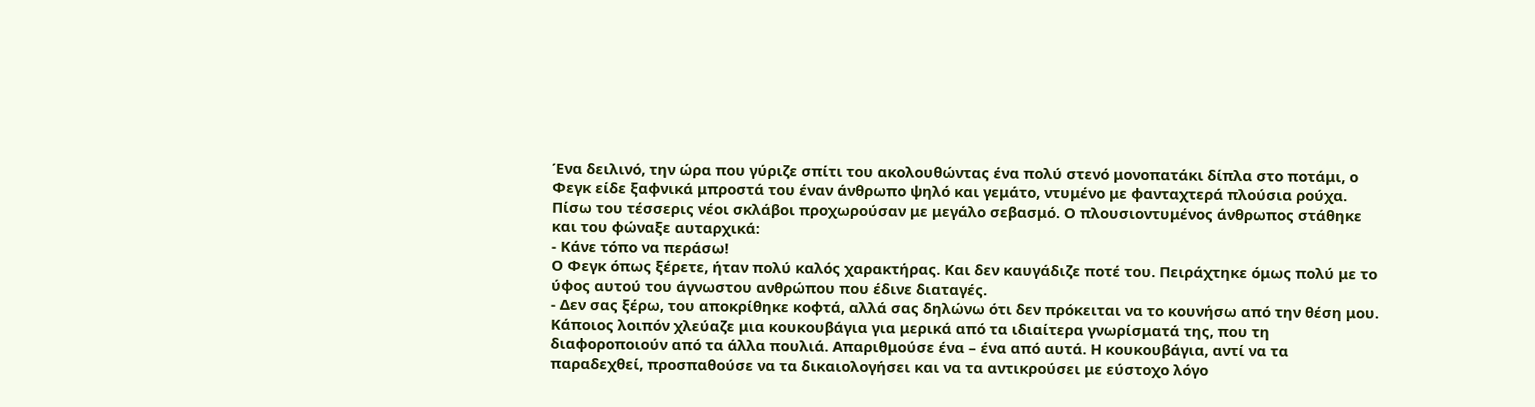Ένα δειλινό, την ώρα που γύριζε σπίτι του ακολουθώντας ένα πολύ στενό μονοπατάκι δίπλα στο ποτάμι, ο Φεγκ είδε ξαφνικά μπροστά του έναν άνθρωπο ψηλό και γεμάτο, ντυμένο με φανταχτερά πλούσια ρούχα. Πίσω του τέσσερις νέοι σκλάβοι προχωρούσαν με μεγάλο σεβασμό. Ο πλουσιοντυμένος άνθρωπος στάθηκε και του φώναξε αυταρχικά:
- Κάνε τόπο να περάσω!
Ο Φεγκ όπως ξέρετε, ήταν πολύ καλός χαρακτήρας. Και δεν καυγάδιζε ποτέ του. Πειράχτηκε όμως πολύ με το ύφος αυτού του άγνωστου ανθρώπου που έδινε διαταγές.
- Δεν σας ξέρω, του αποκρίθηκε κοφτά, αλλά σας δηλώνω ότι δεν πρόκειται να το κουνήσω από την θέση μου.
Κάποιος λοιπόν χλεύαζε μια κουκουβάγια για μερικά από τα ιδιαίτερα γνωρίσματά της, που τη διαφοροποιούν από τα άλλα πουλιά. Απαριθμούσε ένα – ένα από αυτά. Η κουκουβάγια, αντί να τα παραδεχθεί, προσπαθούσε να τα δικαιολογήσει και να τα αντικρούσει με εύστοχο λόγο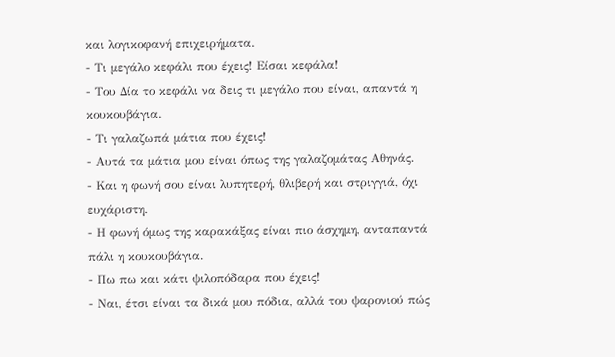και λογικοφανή επιχειρήματα.
- Τι μεγάλο κεφάλι που έχεις! Είσαι κεφάλα!
- Του Δία το κεφάλι να δεις τι μεγάλο που είναι, απαντά η κουκουβάγια.
- Τι γαλαζωπά μάτια που έχεις!
- Αυτά τα μάτια μου είναι όπως της γαλαζομάτας Αθηνάς.
- Και η φωνή σου είναι λυπητερή, θλιβερή και στριγγιά, όχι ευχάριστη.
- Η φωνή όμως της καρακάξας είναι πιο άσχημη, ανταπαντά πάλι η κουκουβάγια.
- Πω πω και κάτι ψιλοπόδαρα που έχεις!
- Ναι, έτσι είναι τα δικά μου πόδια, αλλά του ψαρονιού πώς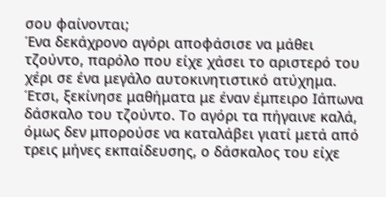σου φαίνονται;
Ένα δεκάχρονο αγόρι αποφάσισε να μάθει τζούντο, παρόλο που είχε χάσει το αριστερό του χέρι σε ένα μεγάλο αυτοκινητιστικό ατύχημα.
Έτσι, ξεκίνησε μαθήματα με έναν έμπειρο Ιάπωνα δάσκαλο του τζούντο. Το αγόρι τα πήγαινε καλά, όμως δεν μπορούσε να καταλάβει γιατί μετά από τρεις μήνες εκπαίδευσης, ο δάσκαλος του είχε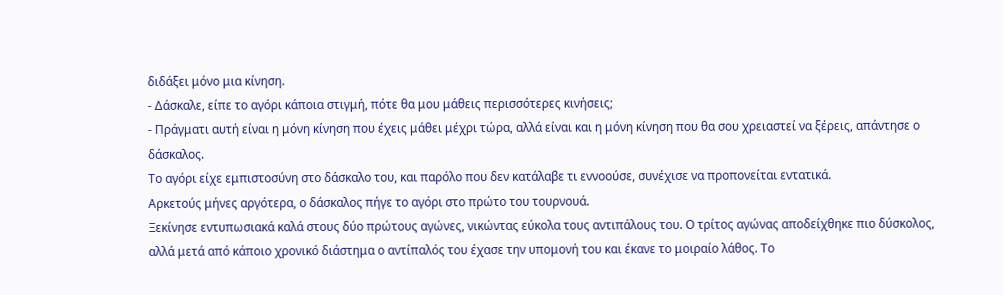διδάξει μόνο μια κίνηση.
- Δάσκαλε, είπε το αγόρι κάποια στιγμή, πότε θα μου μάθεις περισσότερες κινήσεις;
- Πράγματι αυτή είναι η μόνη κίνηση που έχεις μάθει μέχρι τώρα, αλλά είναι και η μόνη κίνηση που θα σου χρειαστεί να ξέρεις, απάντησε ο δάσκαλος.
Το αγόρι είχε εμπιστοσύνη στο δάσκαλο του, και παρόλο που δεν κατάλαβε τι εννοούσε, συνέχισε να προπονείται εντατικά.
Αρκετούς μήνες αργότερα, ο δάσκαλος πήγε το αγόρι στο πρώτο του τουρνουά.
Ξεκίνησε εντυπωσιακά καλά στους δύο πρώτους αγώνες, νικώντας εύκολα τους αντιπάλους του. Ο τρίτος αγώνας αποδείχθηκε πιο δύσκολος, αλλά μετά από κάποιο χρονικό διάστημα ο αντίπαλός του έχασε την υπομονή του και έκανε το μοιραίο λάθος. Το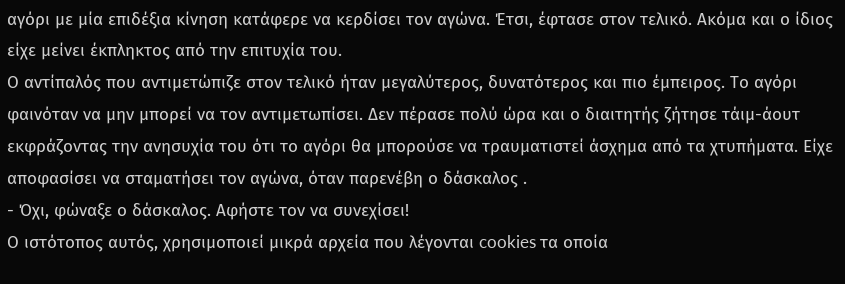αγόρι με μία επιδέξια κίνηση κατάφερε να κερδίσει τον αγώνα. Έτσι, έφτασε στον τελικό. Ακόμα και ο ίδιος είχε μείνει έκπληκτος από την επιτυχία του.
Ο αντίπαλός που αντιμετώπιζε στον τελικό ήταν μεγαλύτερος, δυνατότερος και πιο έμπειρος. Το αγόρι φαινόταν να μην μπορεί να τον αντιμετωπίσει. Δεν πέρασε πολύ ώρα και ο διαιτητής ζήτησε τάιμ-άουτ εκφράζοντας την ανησυχία του ότι το αγόρι θα μπορούσε να τραυματιστεί άσχημα από τα χτυπήματα. Είχε αποφασίσει να σταματήσει τον αγώνα, όταν παρενέβη ο δάσκαλος .
- Όχι, φώναξε ο δάσκαλος. Αφήστε τον να συνεχίσει!
Ο ιστότοπος αυτός, χρησιμοποιεί μικρά αρχεία που λέγονται cookies τα οποία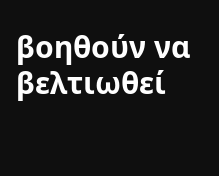βοηθούν να βελτιωθεί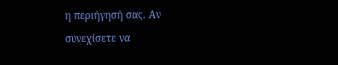η περιήγησή σας. Αν συνεχίσετε να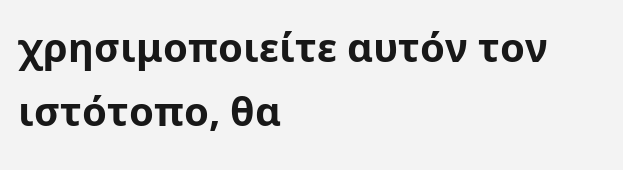χρησιμοποιείτε αυτόν τον ιστότοπο, θα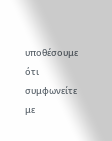υποθέσουμε ότι συμφωνείτε με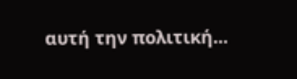αυτή την πολιτική...